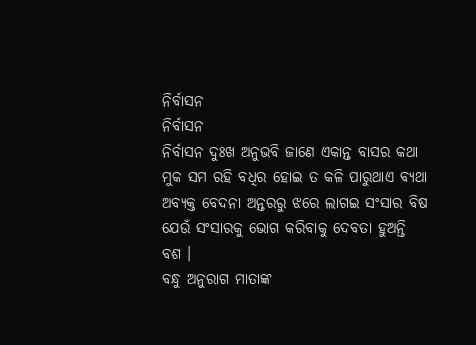ନିର୍ବାସନ
ନିର୍ବାସନ
ନିର୍ବାସନ ଦୁଃଖ ଅନୁଭବି ଜାଣେ ଏକାନ୍ତ ବାସର କଥା
ମୁକ ସମ ରହି ବଧିର ହୋଇ ତ କଳି ପାରୁଥାଏ ବ୍ୟଥା
ଅବ୍ୟକ୍ତ ବେଦନା ଅନ୍ତରରୁ ଝରେ ଲାଗଇ ସଂସାର ବିଷ
ଯେଉଁ ସଂସାରକୁ ଭୋଗ କରିବାକୁ ଦେବତା ହୁଅନ୍ତି ବଶ ।
ବନ୍ଧୁ ଅନୁରାଗ ମାତାଙ୍କ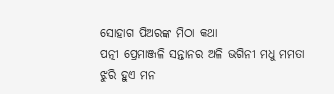ସୋହାଗ ପିଅରଙ୍କ ମିଠା କଥା
ପତ୍ନୀ ପ୍ରେମାଞ୍ଜଳି ସନ୍ତାନର ଅଳି ଭଗିନୀ ମଧୁ ମମତା
ଝୁରି ହୁଏ ମନ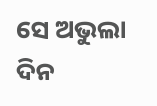ସେ ଅଭୁଲା ଦିନ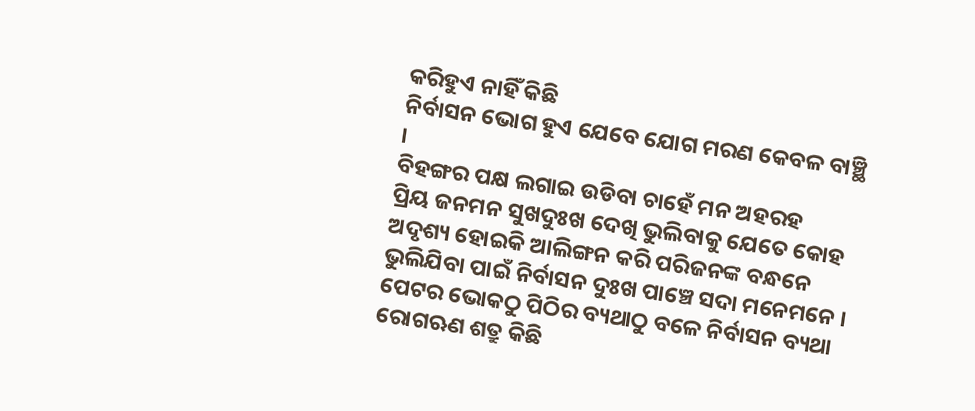କରିହୁଏ ନାହିଁ କିଛି
ନିର୍ବାସନ ଭୋଗ ହୁଏ ଯେବେ ଯୋଗ ମରଣ କେବଳ ବାଞ୍ଛି ।
ବିହଙ୍ଗର ପକ୍ଷ ଲଗାଇ ଉଡିବା ଚାହେଁ ମନ ଅହରହ
ପ୍ରିୟ ଜନମନ ସୁଖଦୁଃଖ ଦେଖି ଭୁଲିବାକୁ ଯେତେ କୋହ
ଅଦୃଶ୍ୟ ହୋଇକି ଆଲିଙ୍ଗନ କରି ପରିଜନଙ୍କ ବନ୍ଧନେ
ଭୁଲିଯିବା ପାଇଁ ନିର୍ବାସନ ଦୁଃଖ ପାଞ୍ଚେ ସଦା ମନେମନେ ।
ପେଟର ଭୋକଠୁ ପିଠିର ବ୍ୟଥାଠୁ ବଳେ ନିର୍ବାସନ ବ୍ୟଥା
ରୋଗଋଣ ଶତ୍ରୁ କିଛି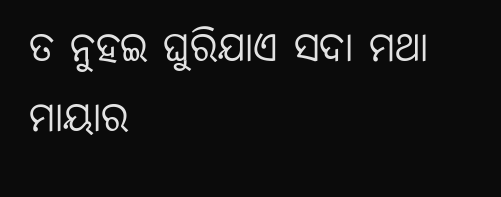ତ ନୁହଇ ଘୁରିଯାଏ ସଦା ମଥା
ମାୟାର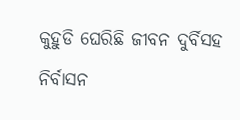କୁହୁଡି ଘେରିଛି ଜୀବନ ଦୁର୍ବିସହ ନିର୍ବାସନ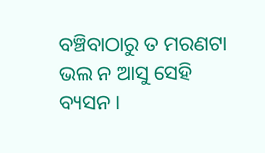ବଞ୍ଚିବାଠାରୁ ତ ମରଣଟା ଭଲ ନ ଆସୁ ସେହି ବ୍ୟସନ ।